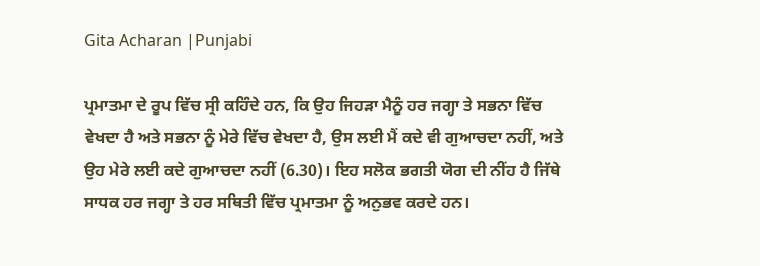Gita Acharan |Punjabi

ਪ੍ਰਮਾਤਮਾ ਦੇ ਰੂਪ ਵਿੱਚ ਸ੍ਰੀ ਕਹਿੰਦੇ ਹਨ, ਕਿ ਉਹ ਜਿਹੜਾ ਮੈਨੂੰ ਹਰ ਜਗ੍ਹਾ ਤੇ ਸਭਨਾ ਵਿੱਚ ਵੇਖਦਾ ਹੈ ਅਤੇ ਸਭਨਾ ਨੂੰ ਮੇਰੇ ਵਿੱਚ ਵੇਖਦਾ ਹੈ, ਉਸ ਲਈ ਮੈਂ ਕਦੇ ਵੀ ਗੁਆਚਦਾ ਨਹੀਂ, ਅਤੇ ਉਹ ਮੇਰੇ ਲਈ ਕਦੇ ਗੁਆਚਦਾ ਨਹੀਂ (6.30)। ਇਹ ਸਲੋਕ ਭਗਤੀ ਯੋਗ ਦੀ ਨੀਂਹ ਹੈ ਜਿੱਥੇ ਸਾਧਕ ਹਰ ਜਗ੍ਹਾ ਤੇ ਹਰ ਸਥਿਤੀ ਵਿੱਚ ਪ੍ਰਮਾਤਮਾ ਨੂੰ ਅਨੁਭਵ ਕਰਦੇ ਹਨ।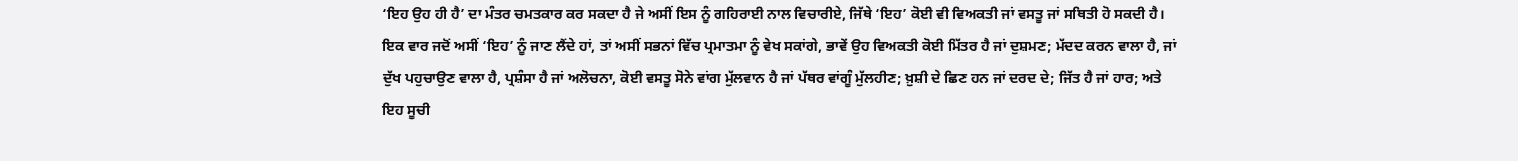‘ਇਹ ਉਹ ਹੀ ਹੈ’ ਦਾ ਮੰਤਰ ਚਮਤਕਾਰ ਕਰ ਸਕਦਾ ਹੈ ਜੇ ਅਸੀਂ ਇਸ ਨੂੰ ਗਹਿਰਾਈ ਨਾਲ ਵਿਚਾਰੀਏ, ਜਿੱਥੇ ‘ਇਹ’ ਕੋਈ ਵੀ ਵਿਅਕਤੀ ਜਾਂ ਵਸਤੂ ਜਾਂ ਸਥਿਤੀ ਹੋ ਸਕਦੀ ਹੈ। ਇਕ ਵਾਰ ਜਦੋਂ ਅਸੀਂ ‘ਇਹ’ ਨੂੰ ਜਾਣ ਲੈਂਦੇ ਹਾਂ, ਤਾਂ ਅਸੀਂ ਸਭਨਾਂ ਵਿੱਚ ਪ੍ਰਮਾਤਮਾ ਨੂੰ ਵੇਖ ਸਕਾਂਗੇ, ਭਾਵੇਂ ਉਹ ਵਿਅਕਤੀ ਕੋਈ ਮਿੱਤਰ ਹੈ ਜਾਂ ਦੁਸ਼ਮਣ; ਮੱਦਦ ਕਰਨ ਵਾਲਾ ਹੈ, ਜਾਂ ਦੁੱਖ ਪਹੁਚਾਉਣ ਵਾਲਾ ਹੈ, ਪ੍ਰਸ਼ੰਸਾ ਹੈ ਜਾਂ ਅਲੋਚਨਾ, ਕੋਈ ਵਸਤੂ ਸੋਨੇ ਵਾਂਗ ਮੁੱਲਵਾਨ ਹੈ ਜਾਂ ਪੱਥਰ ਵਾਂਗੂੰ ਮੁੱਲਹੀਣ; ਖ਼ੁਸ਼ੀ ਦੇ ਛਿਣ ਹਨ ਜਾਂ ਦਰਦ ਦੇ; ਜਿੱਤ ਹੈ ਜਾਂ ਹਾਰ; ਅਤੇ ਇਹ ਸੂਚੀ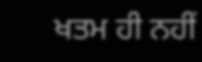ਖਤਮ ਹੀ ਨਹੀਂ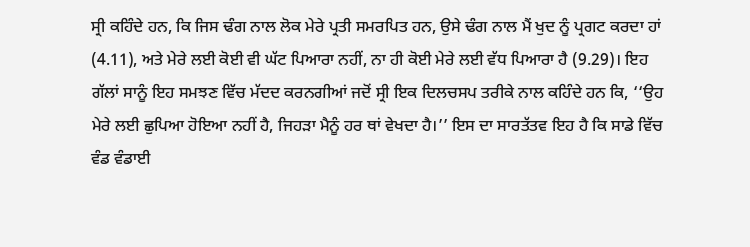ਸ੍ਰੀ ਕਹਿੰਦੇ ਹਨ, ਕਿ ਜਿਸ ਢੰਗ ਨਾਲ ਲੋਕ ਮੇਰੇ ਪ੍ਰਤੀ ਸਮਰਪਿਤ ਹਨ, ਉਸੇ ਢੰਗ ਨਾਲ ਮੈਂ ਖੁਦ ਨੂੰ ਪ੍ਰਗਟ ਕਰਦਾ ਹਾਂ (4.11), ਅਤੇ ਮੇਰੇ ਲਈ ਕੋਈ ਵੀ ਘੱਟ ਪਿਆਰਾ ਨਹੀਂ, ਨਾ ਹੀ ਕੋਈ ਮੇਰੇ ਲਈ ਵੱਧ ਪਿਆਰਾ ਹੈ (9.29)। ਇਹ ਗੱਲਾਂ ਸਾਨੂੰ ਇਹ ਸਮਝਣ ਵਿੱਚ ਮੱਦਦ ਕਰਨਗੀਆਂ ਜਦੋਂ ਸ੍ਰੀ ਇਕ ਦਿਲਚਸਪ ਤਰੀਕੇ ਨਾਲ ਕਹਿੰਦੇ ਹਨ ਕਿ, ‘‘ਉਹ ਮੇਰੇ ਲਈ ਛੁਪਿਆ ਹੋਇਆ ਨਹੀਂ ਹੈ, ਜਿਹੜਾ ਮੈਨੂੰ ਹਰ ਥਾਂ ਵੇਖਦਾ ਹੈ।’’ ਇਸ ਦਾ ਸਾਰਤੱਤਵ ਇਹ ਹੈ ਕਿ ਸਾਡੇ ਵਿੱਚ ਵੰਡ ਵੰਡਾਈ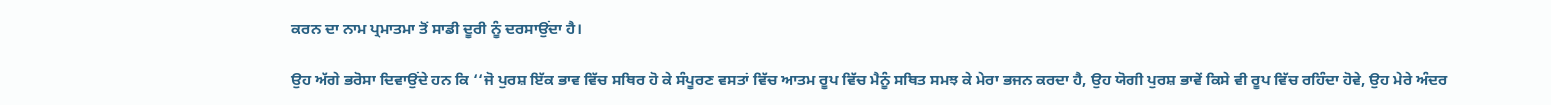ਕਰਨ ਦਾ ਨਾਮ ਪ੍ਰਮਾਤਮਾ ਤੋਂ ਸਾਡੀ ਦੂਰੀ ਨੂੰ ਦਰਸਾਉਂਦਾ ਹੈ।

ਉਹ ਅੱਗੇ ਭਰੋਸਾ ਦਿਵਾਉਂਦੇ ਹਨ ਕਿ ‘‘ਜੋ ਪੁਰਸ਼ ਇੱਕ ਭਾਵ ਵਿੱਚ ਸਥਿਰ ਹੋ ਕੇ ਸੰਪੂਰਣ ਵਸਤਾਂ ਵਿੱਚ ਆਤਮ ਰੂਪ ਵਿੱਚ ਮੈਨੂੰ ਸਥਿਤ ਸਮਝ ਕੇ ਮੇਰਾ ਭਜਨ ਕਰਦਾ ਹੈ, ਉਹ ਯੋਗੀ ਪੁਰਸ਼ ਭਾਵੇਂ ਕਿਸੇ ਵੀ ਰੂਪ ਵਿੱਚ ਰਹਿੰਦਾ ਹੋਵੇ, ਉਹ ਮੇਰੇ ਅੰਦਰ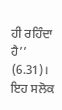ਹੀ ਰਹਿੰਦਾ ਹੈ’’ (6.31)। ਇਹ ਸਲੋਕ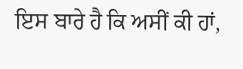ਇਸ ਬਾਰੇ ਹੈ ਕਿ ਅਸੀਂ ਕੀ ਹਾਂ,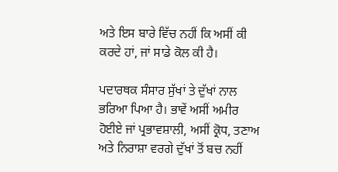ਅਤੇ ਇਸ ਬਾਰੇ ਵਿੱਚ ਨਹੀਂ ਕਿ ਅਸੀਂ ਕੀ ਕਰਦੇ ਹਾਂ, ਜਾਂ ਸਾਡੇ ਕੋਲ ਕੀ ਹੈ।

ਪਦਾਰਥਕ ਸੰਸਾਰ ਸੁੱਖਾਂ ਤੇ ਦੁੱਖਾਂ ਨਾਲ ਭਰਿਆ ਪਿਆ ਹੈ। ਭਾਵੇਂ ਅਸੀਂ ਅਮੀਰ ਹੋਈਏ ਜਾਂ ਪ੍ਰਭਾਵਸ਼ਾਲੀ, ਅਸੀਂ ਕ੍ਰੋਧ, ਤਣਾਅ ਅਤੇ ਨਿਰਾਸ਼ਾ ਵਰਗੇ ਦੁੱਖਾਂ ਤੋਂ ਬਚ ਨਹੀਂ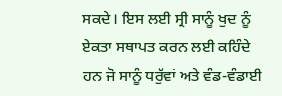ਸਕਦੇ। ਇਸ ਲਈ ਸ੍ਰੀ ਸਾਨੂੰ ਖੁਦ ਨੂੰ ਏਕਤਾ ਸਥਾਪਤ ਕਰਨ ਲਈ ਕਹਿੰਦੇ ਹਨ ਜੋ ਸਾਨੂੰ ਧਰੁੱਵਾਂ ਅਤੇ ਵੰਡ-ਵੰਡਾਈ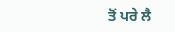ਤੋਂ ਪਰੇ ਲੈ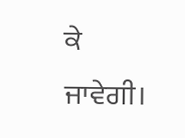ਕੇ ਜਾਵੇਗੀ।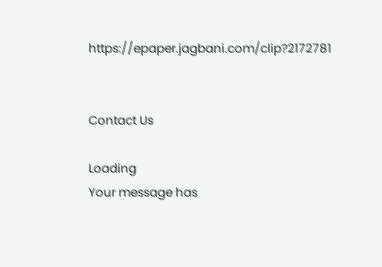https://epaper.jagbani.com/clip?2172781


Contact Us

Loading
Your message has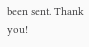been sent. Thank you!